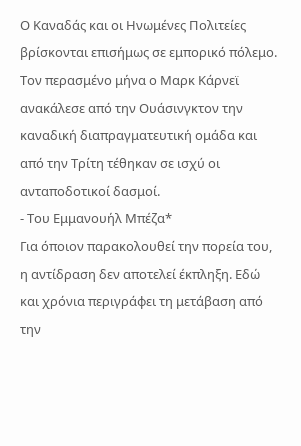Ο Καναδάς και οι Ηνωμένες Πολιτείες βρίσκονται επισήμως σε εμπορικό πόλεμο. Τον περασμένο μήνα ο Μαρκ Κάρνεϊ ανακάλεσε από την Ουάσινγκτον την καναδική διαπραγματευτική ομάδα και από την Τρίτη τέθηκαν σε ισχύ οι ανταποδοτικοί δασμοί.
- Του Εμμανουήλ Μπέζα*
Για όποιον παρακολουθεί την πορεία του, η αντίδραση δεν αποτελεί έκπληξη. Εδώ και χρόνια περιγράφει τη μετάβαση από την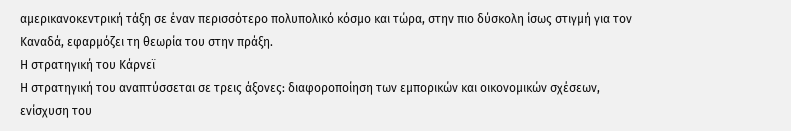αμερικανοκεντρική τάξη σε έναν περισσότερο πολυπολικό κόσμο και τώρα, στην πιο δύσκολη ίσως στιγμή για τον Καναδά, εφαρμόζει τη θεωρία του στην πράξη.
Η στρατηγική του Κάρνεϊ
Η στρατηγική του αναπτύσσεται σε τρεις άξονες: διαφοροποίηση των εμπορικών και οικονομικών σχέσεων, ενίσχυση του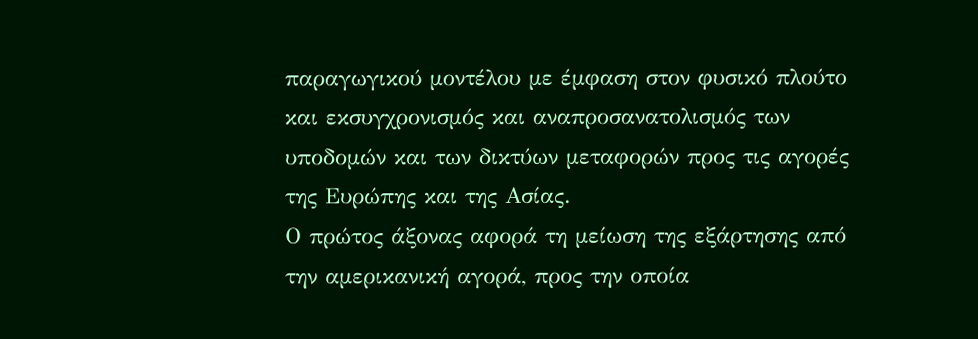παραγωγικού μοντέλου με έμφαση στον φυσικό πλούτο και εκσυγχρονισμός και αναπροσανατολισμός των υποδομών και των δικτύων μεταφορών προς τις αγορές της Ευρώπης και της Ασίας.
Ο πρώτος άξονας αφορά τη μείωση της εξάρτησης από την αμερικανική αγορά, προς την οποία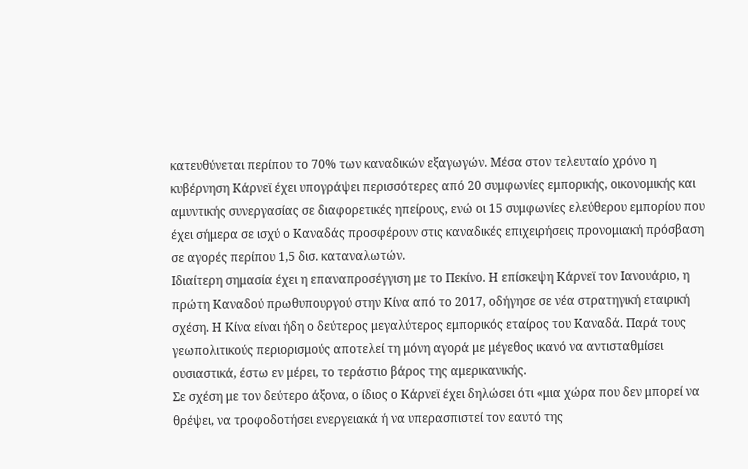κατευθύνεται περίπου το 70% των καναδικών εξαγωγών. Μέσα στον τελευταίο χρόνο η κυβέρνηση Κάρνεϊ έχει υπογράψει περισσότερες από 20 συμφωνίες εμπορικής, οικονομικής και αμυντικής συνεργασίας σε διαφορετικές ηπείρους, ενώ οι 15 συμφωνίες ελεύθερου εμπορίου που έχει σήμερα σε ισχύ ο Καναδάς προσφέρουν στις καναδικές επιχειρήσεις προνομιακή πρόσβαση σε αγορές περίπου 1,5 δισ. καταναλωτών.
Ιδιαίτερη σημασία έχει η επαναπροσέγγιση με το Πεκίνο. Η επίσκεψη Κάρνεϊ τον Ιανουάριο, η πρώτη Καναδού πρωθυπουργού στην Κίνα από το 2017, οδήγησε σε νέα στρατηγική εταιρική σχέση. Η Κίνα είναι ήδη ο δεύτερος μεγαλύτερος εμπορικός εταίρος του Καναδά. Παρά τους γεωπολιτικούς περιορισμούς αποτελεί τη μόνη αγορά με μέγεθος ικανό να αντισταθμίσει ουσιαστικά, έστω εν μέρει, το τεράστιο βάρος της αμερικανικής.
Σε σχέση με τον δεύτερο άξονα, ο ίδιος ο Κάρνεϊ έχει δηλώσει ότι «μια χώρα που δεν μπορεί να θρέψει, να τροφοδοτήσει ενεργειακά ή να υπερασπιστεί τον εαυτό της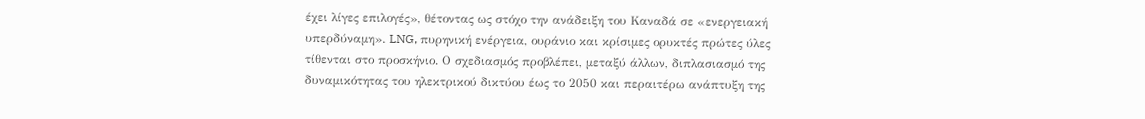έχει λίγες επιλογές», θέτοντας ως στόχο την ανάδειξη του Καναδά σε «ενεργειακή υπερδύναμη». LNG, πυρηνική ενέργεια, ουράνιο και κρίσιμες ορυκτές πρώτες ύλες τίθενται στο προσκήνιο. Ο σχεδιασμός προβλέπει, μεταξύ άλλων, διπλασιασμό της δυναμικότητας του ηλεκτρικού δικτύου έως το 2050 και περαιτέρω ανάπτυξη της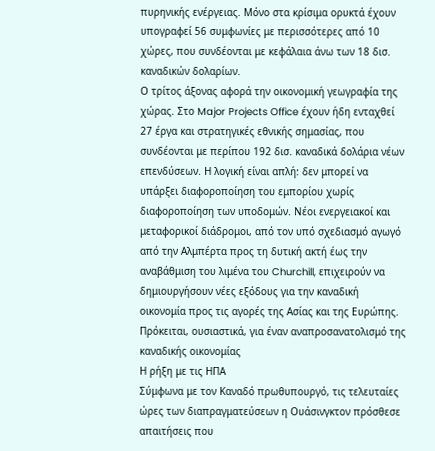πυρηνικής ενέργειας. Μόνο στα κρίσιμα ορυκτά έχουν υπογραφεί 56 συμφωνίες με περισσότερες από 10 χώρες, που συνδέονται με κεφάλαια άνω των 18 δισ. καναδικών δολαρίων.
Ο τρίτος άξονας αφορά την οικονομική γεωγραφία της χώρας. Στο Major Projects Office έχουν ήδη ενταχθεί 27 έργα και στρατηγικές εθνικής σημασίας, που συνδέονται με περίπου 192 δισ. καναδικά δολάρια νέων επενδύσεων. Η λογική είναι απλή: δεν μπορεί να υπάρξει διαφοροποίηση του εμπορίου χωρίς διαφοροποίηση των υποδομών. Νέοι ενεργειακοί και μεταφορικοί διάδρομοι, από τον υπό σχεδιασμό αγωγό από την Αλμπέρτα προς τη δυτική ακτή έως την αναβάθμιση του λιμένα του Churchill, επιχειρούν να δημιουργήσουν νέες εξόδους για την καναδική οικονομία προς τις αγορές της Ασίας και της Ευρώπης. Πρόκειται, ουσιαστικά, για έναν αναπροσανατολισμό της καναδικής οικονομίας
Η ρήξη με τις ΗΠΑ
Σύμφωνα με τον Καναδό πρωθυπουργό, τις τελευταίες ώρες των διαπραγματεύσεων η Ουάσινγκτον πρόσθεσε απαιτήσεις που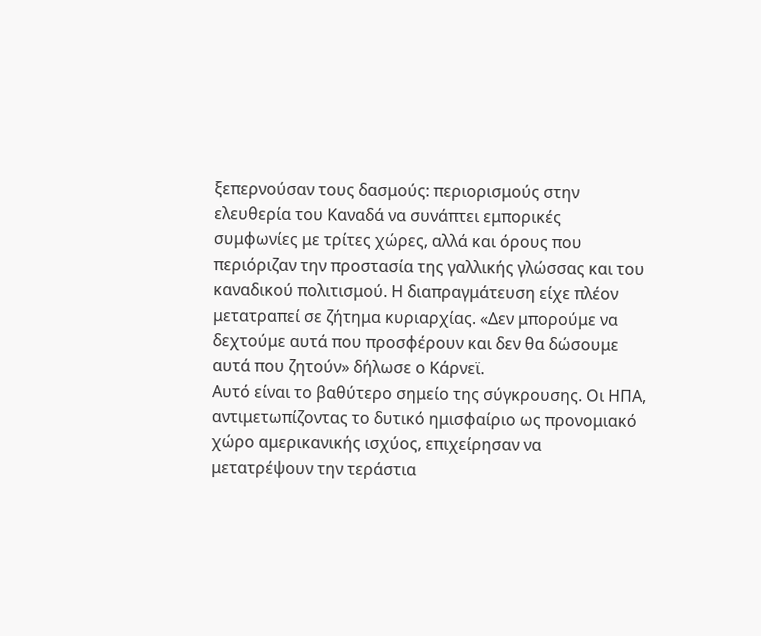ξεπερνούσαν τους δασμούς: περιορισμούς στην ελευθερία του Καναδά να συνάπτει εμπορικές συμφωνίες με τρίτες χώρες, αλλά και όρους που περιόριζαν την προστασία της γαλλικής γλώσσας και του καναδικού πολιτισμού. Η διαπραγμάτευση είχε πλέον μετατραπεί σε ζήτημα κυριαρχίας. «Δεν μπορούμε να δεχτούμε αυτά που προσφέρουν και δεν θα δώσουμε αυτά που ζητούν» δήλωσε ο Κάρνεϊ.
Αυτό είναι το βαθύτερο σημείο της σύγκρουσης. Οι ΗΠΑ, αντιμετωπίζοντας το δυτικό ημισφαίριο ως προνομιακό χώρο αμερικανικής ισχύος, επιχείρησαν να μετατρέψουν την τεράστια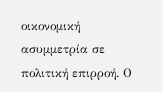οικονομική ασυμμετρία σε πολιτική επιρροή. Ο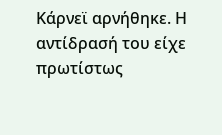Κάρνεϊ αρνήθηκε. Η αντίδρασή του είχε πρωτίστως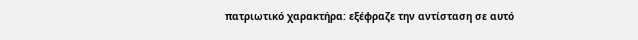πατριωτικό χαρακτήρα: εξέφραζε την αντίσταση σε αυτό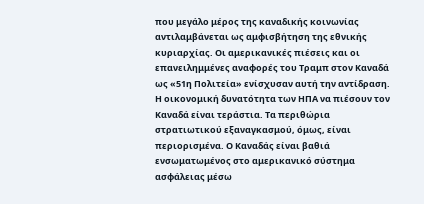που μεγάλο μέρος της καναδικής κοινωνίας αντιλαμβάνεται ως αμφισβήτηση της εθνικής κυριαρχίας. Οι αμερικανικές πιέσεις και οι επανειλημμένες αναφορές του Τραμπ στον Καναδά ως «51η Πολιτεία» ενίσχυσαν αυτή την αντίδραση.
Η οικονομική δυνατότητα των ΗΠΑ να πιέσουν τον Καναδά είναι τεράστια. Τα περιθώρια στρατιωτικού εξαναγκασμού, όμως, είναι περιορισμένα. Ο Καναδάς είναι βαθιά ενσωματωμένος στο αμερικανικό σύστημα ασφάλειας μέσω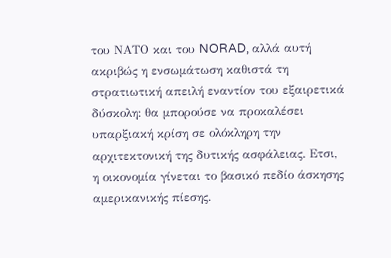του ΝΑΤΟ και του NORAD, αλλά αυτή ακριβώς η ενσωμάτωση καθιστά τη στρατιωτική απειλή εναντίον του εξαιρετικά δύσκολη: θα μπορούσε να προκαλέσει υπαρξιακή κρίση σε ολόκληρη την αρχιτεκτονική της δυτικής ασφάλειας. Ετσι, η οικονομία γίνεται το βασικό πεδίο άσκησης αμερικανικής πίεσης.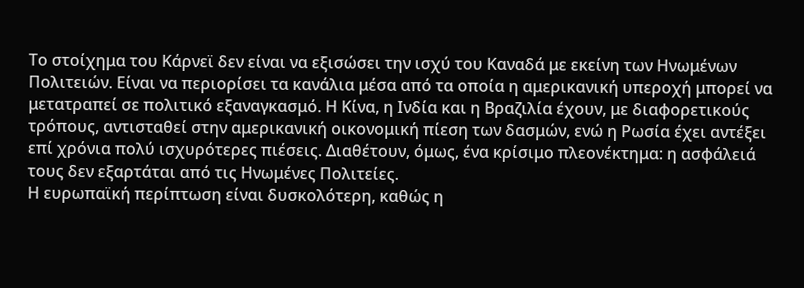Το στοίχημα του Κάρνεϊ δεν είναι να εξισώσει την ισχύ του Καναδά με εκείνη των Ηνωμένων Πολιτειών. Είναι να περιορίσει τα κανάλια μέσα από τα οποία η αμερικανική υπεροχή μπορεί να μετατραπεί σε πολιτικό εξαναγκασμό. Η Κίνα, η Ινδία και η Βραζιλία έχουν, με διαφορετικούς τρόπους, αντισταθεί στην αμερικανική οικονομική πίεση των δασμών, ενώ η Ρωσία έχει αντέξει επί χρόνια πολύ ισχυρότερες πιέσεις. Διαθέτουν, όμως, ένα κρίσιμο πλεονέκτημα: η ασφάλειά τους δεν εξαρτάται από τις Ηνωμένες Πολιτείες.
Η ευρωπαϊκή περίπτωση είναι δυσκολότερη, καθώς η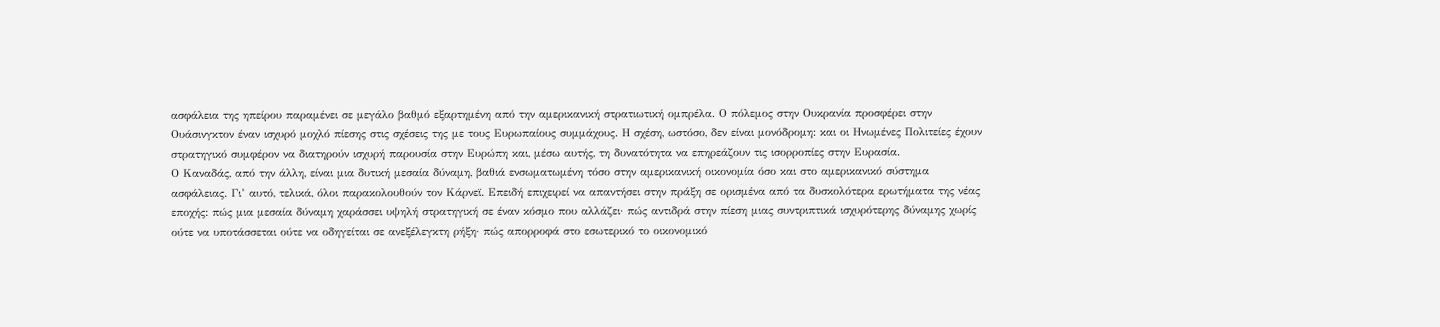ασφάλεια της ηπείρου παραμένει σε μεγάλο βαθμό εξαρτημένη από την αμερικανική στρατιωτική ομπρέλα. Ο πόλεμος στην Ουκρανία προσφέρει στην Ουάσινγκτον έναν ισχυρό μοχλό πίεσης στις σχέσεις της με τους Ευρωπαίους συμμάχους. Η σχέση, ωστόσο, δεν είναι μονόδρομη: και οι Ηνωμένες Πολιτείες έχουν στρατηγικό συμφέρον να διατηρούν ισχυρή παρουσία στην Ευρώπη και, μέσω αυτής, τη δυνατότητα να επηρεάζουν τις ισορροπίες στην Ευρασία.
Ο Καναδάς, από την άλλη, είναι μια δυτική μεσαία δύναμη, βαθιά ενσωματωμένη τόσο στην αμερικανική οικονομία όσο και στο αμερικανικό σύστημα ασφάλειας. Γι’ αυτό, τελικά, όλοι παρακολουθούν τον Κάρνεϊ. Επειδή επιχειρεί να απαντήσει στην πράξη σε ορισμένα από τα δυσκολότερα ερωτήματα της νέας εποχής: πώς μια μεσαία δύναμη χαράσσει υψηλή στρατηγική σε έναν κόσμο που αλλάζει· πώς αντιδρά στην πίεση μιας συντριπτικά ισχυρότερης δύναμης χωρίς ούτε να υποτάσσεται ούτε να οδηγείται σε ανεξέλεγκτη ρήξη· πώς απορροφά στο εσωτερικό το οικονομικό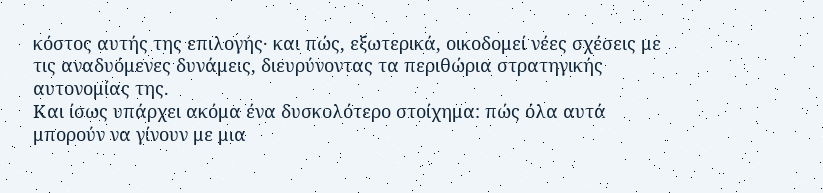κόστος αυτής της επιλογής· και πώς, εξωτερικά, οικοδομεί νέες σχέσεις με τις αναδυόμενες δυνάμεις, διευρύνοντας τα περιθώρια στρατηγικής αυτονομίας της.
Και ίσως υπάρχει ακόμα ένα δυσκολότερο στοίχημα: πώς όλα αυτά μπορούν να γίνουν με μια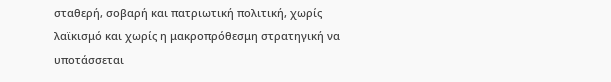σταθερή, σοβαρή και πατριωτική πολιτική, χωρίς λαϊκισμό και χωρίς η μακροπρόθεσμη στρατηγική να υποτάσσεται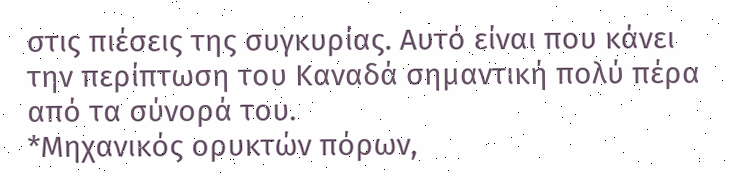στις πιέσεις της συγκυρίας. Αυτό είναι που κάνει την περίπτωση του Καναδά σημαντική πολύ πέρα από τα σύνορά του.
*Μηχανικός ορυκτών πόρων,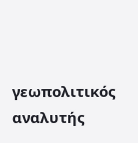γεωπολιτικός αναλυτής